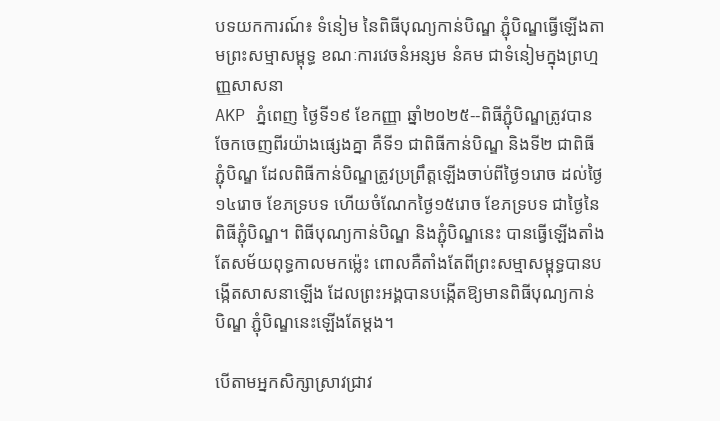បទយកការណ៍៖ ទំនៀម នៃពិធីបុណ្យកាន់បិណ្ឌ ភ្ជុំបិណ្ឌធ្វើឡើងតាមព្រះសម្មាសម្ពុទ្ធ ខណៈការវេចនំអន្សម នំគម ជាទំនៀមក្នុងព្រហ្មញ្ញសាសនា
AKP ភ្នំពេញ ថ្ងៃទី១៩ ខែកញ្ញា ឆ្នាំ២០២៥--ពិធីភ្ជុំបិណ្ឌត្រូវបានចែកចេញពីរយ៉ាងផ្សេងគ្នា គឺទី១ ជាពិធីកាន់បិណ្ឌ និងទី២ ជាពិធីភ្ជុំបិណ្ឌ ដែលពិធីកាន់បិណ្ឌត្រូវប្រព្រឹត្តឡើងចាប់ពីថ្ងៃ១រោច ដល់ថ្ងៃ១៤រោច ខែភទ្របទ ហើយចំណែកថ្ងៃ១៥រោច ខែភទ្របទ ជាថ្ងៃនៃពិធីភ្ជុំបិណ្ឌ។ ពិធីបុណ្យកាន់បិណ្ឌ និងភ្ជុំបិណ្ឌនេះ បានធ្វើឡើងតាំងតែសម័យពុទ្ធកាលមកម៉្លេះ ពោលគឺតាំងតែពីព្រះសម្មាសម្ពុទ្ធបានបង្កើតសាសនាឡើង ដែលព្រះអង្គបានបង្កើតឱ្យមានពិធីបុណ្យកាន់បិណ្ឌ ភ្ជុំបិណ្ឌនេះឡើងតែម្តង។

បើតាមអ្នកសិក្សាស្រាវជ្រាវ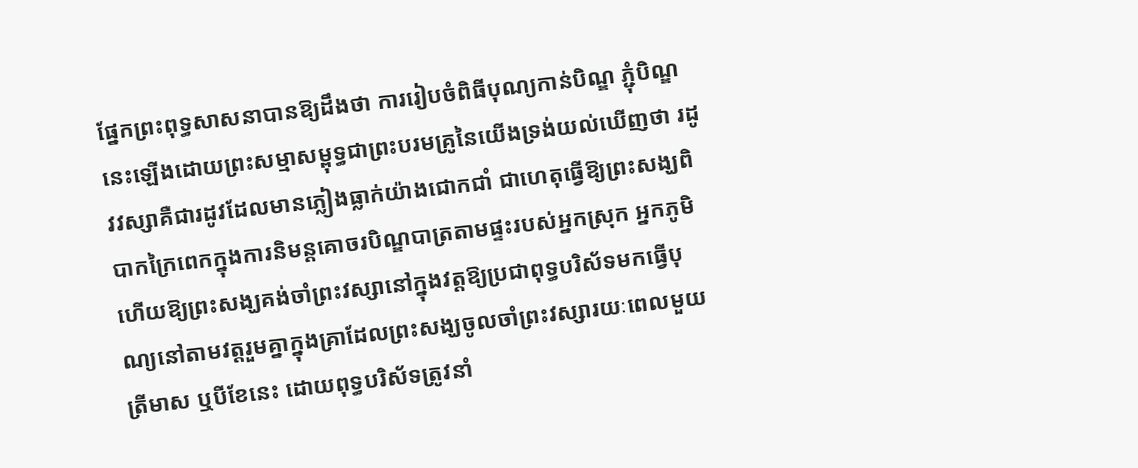ផ្នែកព្រះពុទ្ធសាសនាបានឱ្យដឹងថា ការរៀបចំពិធីបុណ្យកាន់បិណ្ឌ ភ្ជុំបិណ្ឌនេះឡើងដោយព្រះសម្មាសម្ពុទ្ធជាព្រះបរមគ្រូនៃយើងទ្រង់យល់ឃើញថា រដូវវស្សាគឺជារដូវដែលមានភ្លៀងធ្លាក់យ៉ាងជោកជាំ ជាហេតុធ្វើឱ្យព្រះសង្ឃពិបាកក្រៃពេកក្នុងការនិមន្តគោចរបិណ្ឌបាត្រតាមផ្ទះរបស់អ្នកស្រុក អ្នកភូមិ ហើយឱ្យព្រះសង្ឃគង់ចាំព្រះវស្សានៅក្នុងវត្តឱ្យប្រជាពុទ្ធបរិស័ទមកធ្វើបុណ្យនៅតាមវត្តរួមគ្នាក្នុងគ្រាដែលព្រះសង្ឃចូលចាំព្រះវស្សារយៈពេលមួយត្រីមាស ឬបីខែនេះ ដោយពុទ្ធបរិស័ទត្រូវនាំ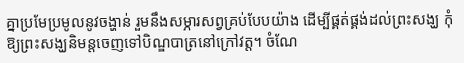គ្នាប្រមែប្រមូលនូវចង្ហាន់ រួមនឹងសម្ភារសព្វគ្រប់បែបយ៉ាង ដើម្បីផ្គត់ផ្គង់ដល់ព្រះសង្ឃ កុំឱ្យព្រះសង្ឃនិមន្តចេញទៅបិណ្ឌបាត្រនៅក្រៅវត្ត។ ចំណែ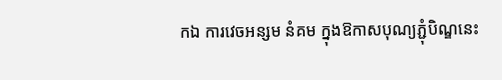កឯ ការវេចអន្សម នំគម ក្នុងឱកាសបុណ្យភ្ជុំបិណ្ឌនេះ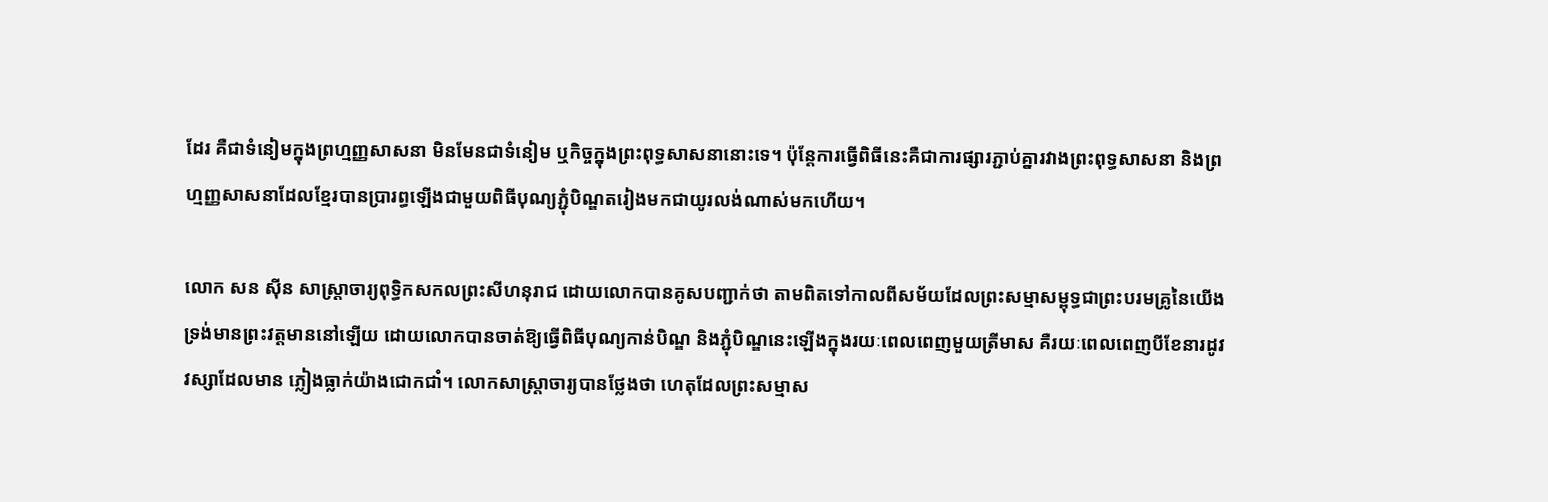ដែរ គឺជាទំនៀមក្នុងព្រហ្មញ្ញសាសនា មិនមែនជាទំនៀម ឬកិច្ចក្នុងព្រះពុទ្ធសាសនានោះទេ។ ប៉ុន្ដែការធ្វើពិធីនេះគឺជាការផ្សារភ្ជាប់គ្នារវាងព្រះពុទ្ធសាសនា និងព្រហ្មញ្ញសាសនាដែលខ្មែរបានប្រារព្ធឡើងជាមួយពិធីបុណ្យភ្ជុំបិណ្ឌតរៀងមកជាយូរលង់ណាស់មកហើយ។

លោក សន ស៊ីន សាស្ត្រាចារ្យពុទ្ធិកសកលព្រះសីហនុរាជ ដោយលោកបានគូសបញ្ជាក់ថា តាមពិតទៅកាលពីសម័យដែលព្រះសម្មាសម្ពុទ្ធជាព្រះបរមគ្រូនៃយើងទ្រង់មានព្រះវត្តមាននៅឡើយ ដោយលោកបានចាត់ឱ្យធ្វើពិធីបុណ្យកាន់បិណ្ឌ និងភ្ជុំបិណ្ឌនេះឡើងក្នុងរយៈពេលពេញមួយត្រីមាស គឺរយៈពេលពេញបីខែនារដូវវស្សាដែលមាន ភ្លៀងធ្លាក់យ៉ាងជោកជាំ។ លោកសាស្ត្រាចារ្យបានថ្លែងថា ហេតុដែលព្រះសម្មាស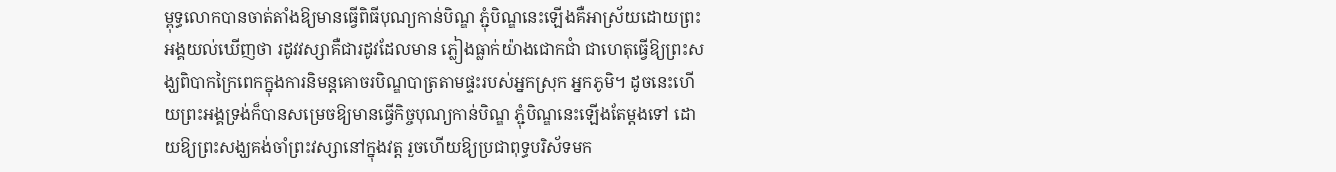ម្ពុទ្ធលោកបានចាត់តាំងឱ្យមានធ្វើពិធីបុណ្យកាន់បិណ្ឌ ភ្ជុំបិណ្ឌនេះឡើងគឺអាស្រ័យដោយព្រះអង្គយល់ឃើញថា រដូវវស្សាគឺជារដូវដែលមាន ភ្លៀងធ្លាក់យ៉ាងជោកជាំ ជាហេតុធ្វើឱ្យព្រះសង្ឃពិបាកក្រៃពេកក្នុងការនិមន្តគោចរបិណ្ឌបាត្រតាមផ្ទះរបស់អ្នកស្រុក អ្នកភូមិ។ ដូចនេះហើយព្រះអង្គទ្រង់ក៏បានសម្រេចឱ្យមានធ្វើកិច្ចបុណ្យកាន់បិណ្ឌ ភ្ជុំបិណ្ឌនេះឡើងតែម្តងទៅ ដោយឱ្យព្រះសង្ឃគង់ចាំព្រះវស្សានៅក្នុងវត្ត រួចហើយឱ្យប្រជាពុទ្ធបរិស័ទមក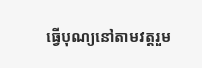ធ្វើបុណ្យនៅតាមវត្តរួម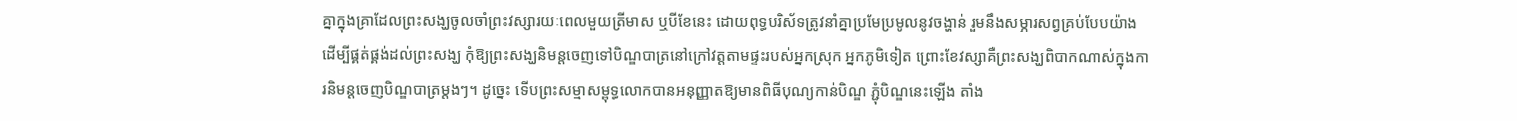គ្នាក្នុងគ្រាដែលព្រះសង្ឃចូលចាំព្រះវស្សារយៈពេលមួយត្រីមាស ឬបីខែនេះ ដោយពុទ្ធបរិស័ទត្រូវនាំគ្នាប្រមែប្រមូលនូវចង្ហាន់ រួមនឹងសម្ភារសព្វគ្រប់បែបយ៉ាង ដើម្បីផ្គត់ផ្គង់ដល់ព្រះសង្ឃ កុំឱ្យព្រះសង្ឃនិមន្តចេញទៅបិណ្ឌបាត្រនៅក្រៅវត្តតាមផ្ទះរបស់អ្នកស្រុក អ្នកភូមិទៀត ព្រោះខែវស្សាគឺព្រះសង្ឃពិបាកណាស់ក្នុងការនិមន្តចេញបិណ្ឌបាត្រម្តងៗ។ ដូច្នេះ ទើបព្រះសម្មាសម្ពុទ្ធលោកបានអនុញ្ញាតឱ្យមានពិធីបុណ្យកាន់បិណ្ឌ ភ្ជុំបិណ្ឌនេះឡើង តាំង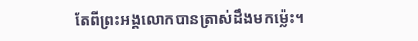តែពីព្រះអង្គលោកបានត្រាស់ដឹងមកម៉្លេះ។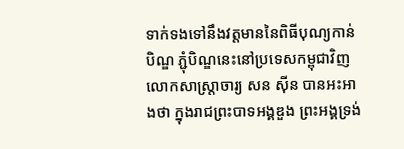ទាក់ទងទៅនឹងវត្តមាននៃពិធីបុណ្យកាន់បិណ្ឌ ភ្ជុំបិណ្ឌនេះនៅប្រទេសកម្ពុជាវិញ លោកសាស្ត្រាចារ្យ សន ស៊ីន បានអះអាងថា ក្នុងរាជព្រះបាទអង្គឌួង ព្រះអង្គទ្រង់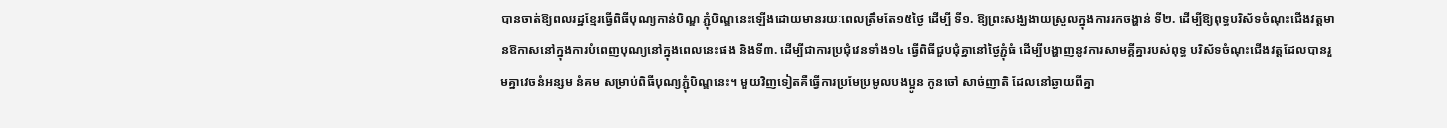បានចាត់ឱ្យពលរដ្ឋខ្មែរធ្វើពិធីបុណ្យកាន់បិណ្ឌ ភ្ជុំបិណ្ឌនេះឡើងដោយមានរយៈពេលត្រឹមតែ១៥ថ្ងៃ ដើម្បី ទី១. ឱ្យព្រះសង្ឃងាយស្រួលក្នុងការរកចង្ហាន់ ទី២. ដើម្បីឱ្យពុទ្ធបរិស័ទចំណុះជើងវត្តមានឱកាសនៅក្នុងការបំពេញបុណ្យនៅក្នុងពេលនេះផង និងទី៣. ដើម្បីជាការប្រជុំវេនទាំង១៤ ធ្វើពិធីជួបជុំគ្នានៅថ្ងៃភ្ជុំធំ ដើម្បីបង្ហាញនូវការសាមគ្គីគ្នារបស់ពុទ្ធ បរិស័ទចំណុះជើងវត្តដែលបានរួមគ្នាវេចនំអន្សម នំគម សម្រាប់ពិធីបុណ្យភ្ជុំបិណ្ឌនេះ។ មួយវិញទៀតគឺធ្វើការប្រមែប្រមូលបងប្អូន កូនចៅ សាច់ញាតិ ដែលនៅឆ្ងាយពីគ្នា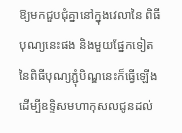ឱ្យមកជួបជុំគ្នានៅក្នុងវេលានៃ ពិធីបុណ្យនេះផង និងមួយផ្នែកទៀតនៃពិធីបុណ្យភ្ជុំបិណ្ឌនេះក៏ធ្វើឡើងដើម្បីឧទ្ទិសមហាកុសលជូនដល់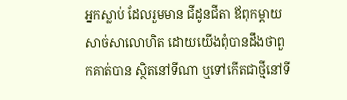អ្នកស្លាប់ ដែលរួមមាន ជីដូនជីតា ឪពុកម្តាយ សាច់សាលោហិត ដោយយើងពុំបានដឹងថាពួកគាត់បាន ស្ថិតនៅទីណា ឬទៅកើតជាថ្មីនៅទី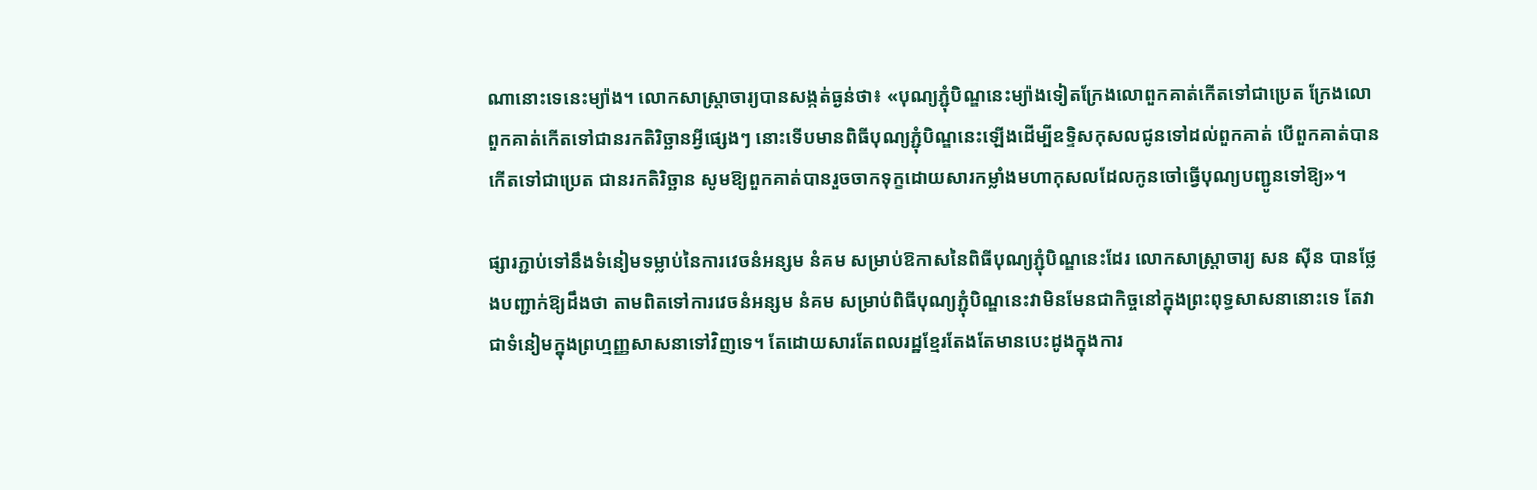ណានោះទេនេះម្យ៉ាង។ លោកសាស្រ្ដាចារ្យបានសង្កត់ធ្ងន់ថា៖ «បុណ្យភ្ជុំបិណ្ឌនេះម្យ៉ាងទៀតក្រែងលោពួកគាត់កើតទៅជាប្រេត ក្រែងលោពួកគាត់កើតទៅជានរកតិរិច្ឆានអ្វីផ្សេងៗ នោះទើបមានពិធីបុណ្យភ្ជុំបិណ្ឌនេះឡើងដើម្បីឧទ្ទិសកុសលជូនទៅដល់ពួកគាត់ បើពួកគាត់បានកើតទៅជាប្រេត ជានរកតិរិច្ឆាន សូមឱ្យពួកគាត់បានរួចចាកទុក្ខដោយសារកម្លាំងមហាកុសលដែលកូនចៅធ្វើបុណ្យបញ្ជូនទៅឱ្យ»។

ផ្សារភ្ជាប់ទៅនឹងទំនៀមទម្លាប់នៃការវេចនំអន្សម នំគម សម្រាប់ឱកាសនៃពិធីបុណ្យភ្ជុំបិណ្ឌនេះដែរ លោកសាស្ត្រាចារ្យ សន ស៊ីន បានថ្លែងបញ្ជាក់ឱ្យដឹងថា តាមពិតទៅការវេចនំអន្សម នំគម សម្រាប់ពិធីបុណ្យភ្ជុំបិណ្ឌនេះវាមិនមែនជាកិច្ចនៅក្នុងព្រះពុទ្ធសាសនានោះទេ តែវាជាទំនៀមក្នុងព្រហ្មញ្ញសាសនាទៅវិញទេ។ តែដោយសារតែពលរដ្ឋខ្មែរតែងតែមានបេះដូងក្នុងការ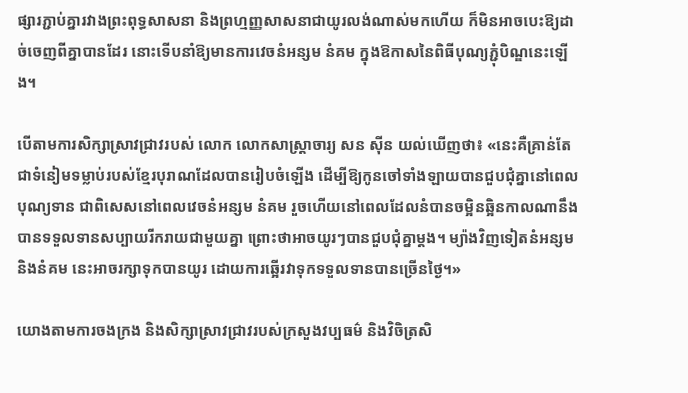ផ្សារភ្ជាប់គ្នារវាងព្រះពុទ្ធសាសនា និងព្រហ្មញ្ញសាសនាជាយូរលង់ណាស់មកហើយ ក៏មិនអាចបេះឱ្យដាច់ចេញពីគ្នាបានដែរ នោះទើបនាំឱ្យមានការវេចនំអន្សម នំគម ក្នុងឱកាសនៃពិធីបុណ្យភ្ជុំបិណ្ឌនេះឡើង។

បើតាមការសិក្សាស្រាវជ្រាវរបស់ លោក លោកសាស្ត្រាចារ្យ សន ស៊ីន យល់ឃើញថា៖ «នេះគឺគ្រាន់តែជាទំនៀមទម្លាប់របស់ខ្មែរបុរាណដែលបានរៀបចំឡើង ដើម្បីឱ្យកូនចៅទាំងឡាយបានជួបជុំគ្នានៅពេលបុណ្យទាន ជាពិសេសនៅពេលវេចនំអន្សម នំគម រួចហើយនៅពេលដែលនំបានចម្អិនឆ្អិនកាលណានឹងបានទទួលទានសប្បាយរីករាយជាមួយគ្នា ព្រោះថាអាចយូរៗបានជួបជុំគ្នាម្តង។ ម្យ៉ាងវិញទៀតនំអន្សម និងនំគម នេះអាចរក្សាទុកបានយូរ ដោយការឆ្អើរវាទុកទទួលទានបានច្រើនថ្ងៃ។»

យោងតាមការចងក្រង និងសិក្សាស្រាវជ្រាវរបស់ក្រសួងវប្បធម៌ និងវិចិត្រសិ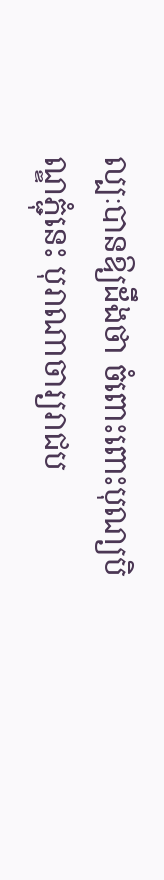ល្បៈបានឱ្យដឹងថា ចំពោះពោះបុណ្យបិណ្ឌភ្ជុំនេះ បុរាណាចារ្យរាជប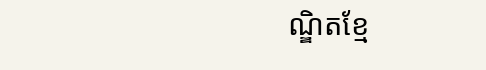ណ្ឌិតខ្មែ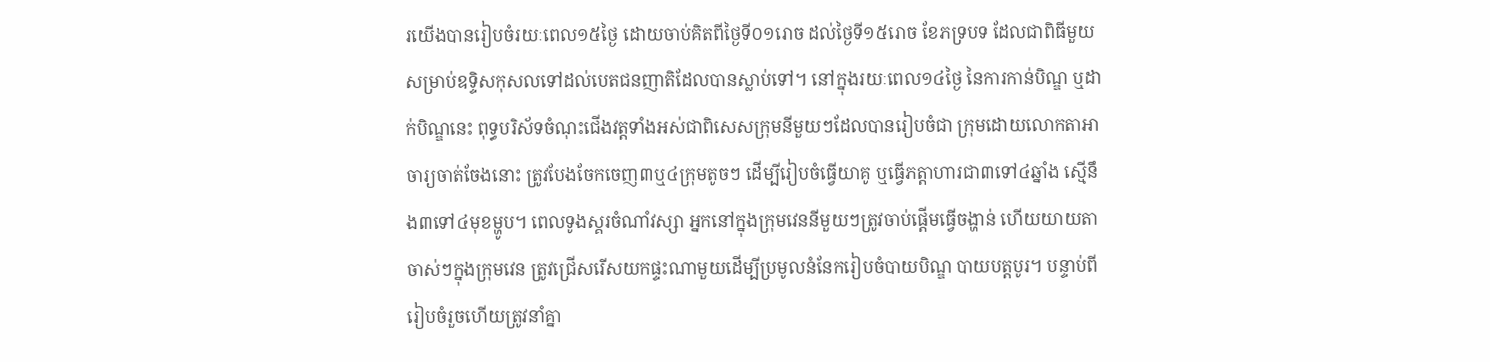រយើងបានរៀបចំរយៈពេល១៥ថ្ងៃ ដោយចាប់គិតពីថ្ងៃទី០១រោច ដល់ថ្ងៃទី១៥រោច ខែភទ្របទ ដែលជាពិធីមួយសម្រាប់ឧទ្ទិសកុសលទៅដល់បេតជនញាតិដែលបានស្លាប់ទៅ។ នៅក្នុងរយៈពេល១៤ថ្ងៃ នៃការកាន់បិណ្ឌ ឬដាក់បិណ្ឌនេះ ពុទ្ធបរិស័ទចំណុះជើងវត្តទាំងអស់ជាពិសេសក្រុមនីមួយៗដែលបានរៀបចំជា ក្រុមដោយលោកតាអាចារ្យចាត់ចែងនោះ ត្រូវបែងចែកចេញ៣ឬ៤ក្រុមតូចៗ ដើម្បីរៀបចំធ្វើយាគូ ឬធ្វើភត្តាហារជា៣ទៅ៤ឆ្នាំង ស្មើនឹង៣ទៅ៤មុខម្ហូប។ ពេលទូងស្គរចំណាំវស្សា អ្នកនៅក្នុងក្រុមវេននីមួយៗត្រូវចាប់ផ្ដើមធ្វើចង្ហាន់ ហើយយាយតាចាស់ៗក្នុងក្រុមវេន ត្រូវជ្រើសរើសយកផ្ទះណាមួយដើម្បីប្រមូលនំនែករៀបចំបាយបិណ្ឌ បាយបត្តបូរ។ បន្ទាប់ពីរៀបចំរួចហើយត្រូវនាំគ្នា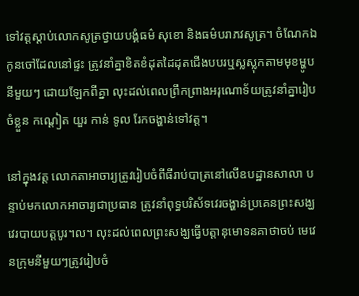ទៅវត្តស្ដាប់លោកសូត្រថ្វាយបង្គំធម៌ សុខោ និងធម៌បរាភវសូត្រ។ ចំណែកឯកូនចៅដែលនៅផ្ទះ ត្រូវនាំគ្នាខិតខំដុតដៃដុតជើងបបរឬស្លស្លុកតាមមុខម្ហូបនីមួយៗ ដោយឡែកពីគ្នា លុះដល់ពេលព្រឹកព្រាងអរុណោទ័យត្រូវនាំគ្នារៀបចំខ្លួន កណ្ដៀត យួរ កាន់ ទូល រែកចង្ហាន់ទៅវត្ត។

នៅក្នុងវត្ត លោកតាអាចារ្យត្រូវរៀបចំពីធីរាប់បាត្រនៅលើឧបដ្ឋានសាលា បន្ទាប់មកលោកអាចារ្យជាប្រធាន ត្រូវនាំពុទ្ធបរិស័ទវេរចង្ហាន់ប្រគេនព្រះសង្ឃ វេរបាយបត្តបូរ។ល។ លុះដល់ពេលព្រះសង្ឃធ្វើបត្តានុមោទនគាថាចប់ មេវេនក្រុមនីមួយៗត្រូវរៀបចំ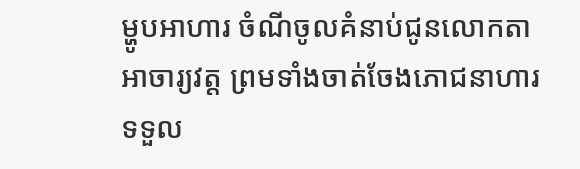ម្ហូបអាហារ ចំណីចូលគំនាប់ជូនលោកតាអាចារ្យវត្ត ព្រមទាំងចាត់ចែងភោជនាហារទទួល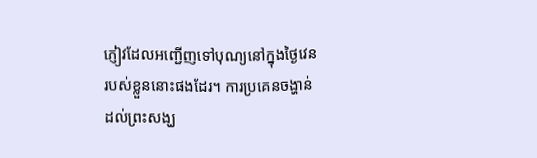ភ្ញៀវដែលអញ្ជើញទៅបុណ្យនៅក្នុងថ្ងៃវេនរបស់ខ្លួននោះផងដែរ។ ការប្រគេនចង្ហាន់ដល់ព្រះសង្ឃ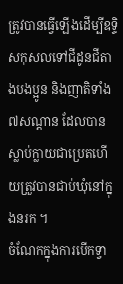ត្រូវបានធ្វើឡើងដើម្បីឧទ្ទិសកុសលទៅជីដូនជីតាងបងប្អូន និងញាតិទាំង៧សណ្តាន ដែលបានស្លាប់ក្លាយជាប្រេតហើយត្រួវបានជាប់ឃុំនៅក្នុងនរក ។
ចំណែកក្នុងការបើកទ្វា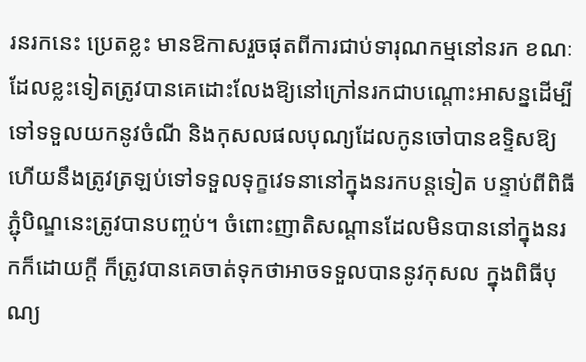រនរកនេះ ប្រេតខ្លះ មានឱកាសរួចផុតពីការជាប់ទារុណកម្មនៅនរក ខណៈដែលខ្លះទៀតត្រូវបានគេដោះលែងឱ្យនៅក្រៅនរកជាបណ្តោះអាសន្នដើម្បីទៅទទួលយកនូវចំណី និងកុសលផលបុណ្យដែលកូនចៅបានឧទ្ទិសឱ្យ ហើយនឹងត្រូវត្រឡប់ទៅទទួលទុក្ខវេទនានៅក្នុងនរកបន្តទៀត បន្ទាប់ពីពិធីភ្ជុំបិណ្ឌនេះត្រូវបានបញ្ចប់។ ចំពោះញាតិសណ្តានដែលមិនបាននៅក្នុងនរកក៏ដោយក្តី ក៏ត្រូវបានគេចាត់ទុកថាអាចទទួលបាននូវកុសល ក្នុងពិធីបុណ្យ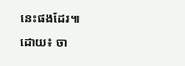នេះផងដែរ៕
ដោយ៖ ចា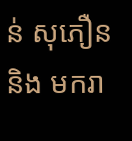ន់ សុភឿន និង មករា